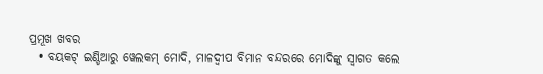ପ୍ରମୂଖ ଖବର
  • ବୟକଟ୍ ଇଣ୍ଡିଆରୁ ୱେଲକମ୍ ମୋଦି, ମାଳଦ୍ଵୀପ ବିମାନ ବନ୍ଦରରେ ମୋଦିଙ୍କୁ ସ୍ଵାଗତ କଲେ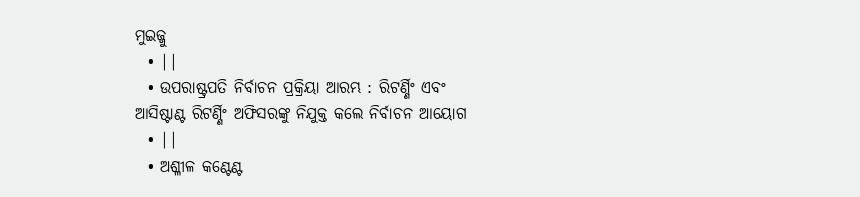ମୁଇଜ୍ଜୁ
  • ||
  • ଉପରାଷ୍ଟ୍ରପତି ନିର୍ବାଚନ ପ୍ରକ୍ରିୟା ଆରମ୍ଭ : ରିଟର୍ଣ୍ଣିଂ ଏବଂ ଆସିଷ୍ଟାଣ୍ଟ ରିଟର୍ଣ୍ଣିଂ ଅଫିସରଙ୍କୁ ନିଯୁକ୍ତ କଲେ ନିର୍ବାଚନ ଆୟୋଗ
  • ||
  • ଅଶ୍ଳୀଳ କଣ୍ଟେଣ୍ଟ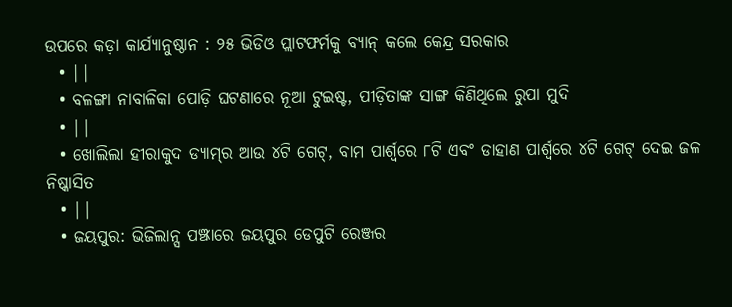ଉପରେ କଡ଼ା କାର୍ଯ୍ୟାନୁଷ୍ଠାନ : ୨୫ ଭିଡିଓ ପ୍ଲାଟଫର୍ମକୁ ବ୍ୟାନ୍ କଲେ କେନ୍ଦ୍ର ସରକାର
  • ||
  • ବଳଙ୍ଗା ନାବାଳିକା ପୋଡ଼ି ଘଟଣାରେ ନୂଆ ଟୁଇଷ୍ଟ, ପୀଡ଼ିତାଙ୍କ ସାଙ୍ଗ କିଣିଥିଲେ ରୁପା ମୁଦି
  • ||
  • ଖୋଲିଲା ହୀରାକୁଦ ଡ୍ୟାମ୍‌ର ଆଉ ୪ଟି ଗେଟ୍‌, ବାମ ପାର୍ଶ୍ୱରେ ୮ଟି ଏବଂ ଡାହାଣ ପାର୍ଶ୍ୱରେ ୪ଟି ଗେଟ୍ ଦେଇ ଜଳ ନିଷ୍କାସିତ
  • ||
  • ଜୟପୁର: ଭିଜିଲାନ୍ସ ପଞ୍ଝାରେ ଜୟପୁର ଡେପୁଟି ରେଞ୍ଜର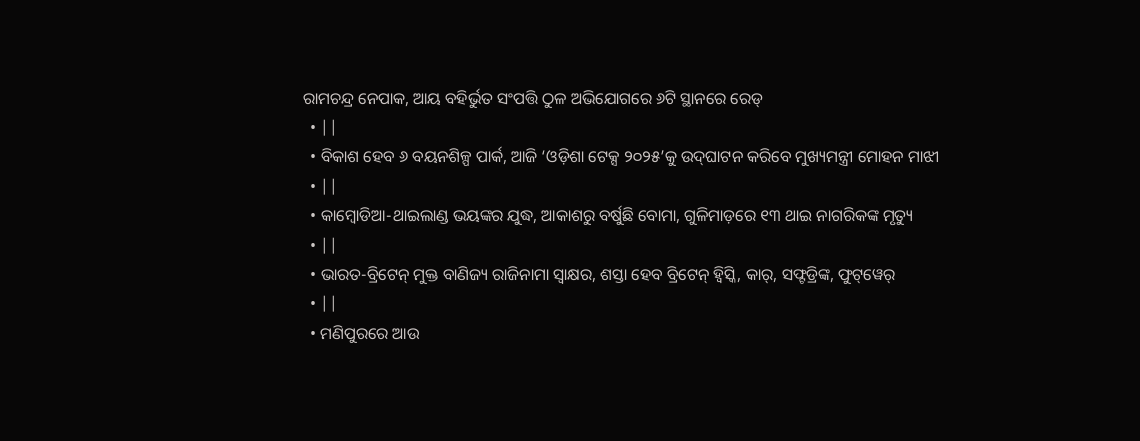ରାମଚନ୍ଦ୍ର ନେପାକ, ଆୟ ବହିର୍ଭୁତ ସଂପତ୍ତି ଠୁଳ ଅଭିଯୋଗରେ ୬ଟି ସ୍ଥାନରେ ରେଡ୍
  • ||
  • ବିକାଶ ହେବ ୬ ବୟନଶିଳ୍ପ ପାର୍କ, ଆଜି ‘ଓଡ଼ିଶା ଟେକ୍ସ ୨୦୨୫’କୁ ଉଦ୍‌ଘାଟନ କରିବେ ମୁଖ୍ୟମନ୍ତ୍ରୀ ମୋହନ ମାଝୀ
  • ||
  • କାମ୍ବୋଡିଆ-ଥାଇଲାଣ୍ଡ ଭୟଙ୍କର ଯୁଦ୍ଧ, ଆକାଶରୁ ବର୍ଷୁଛି ବୋମା, ଗୁଳିମାଡ଼ରେ ୧୩ ଥାଇ ନାଗରିକଙ୍କ ମୃତ୍ୟୁ
  • ||
  • ଭାରତ-ବ୍ରିଟେନ୍‌ ମୁକ୍ତ ବାଣିଜ୍ୟ ରାଜିନାମା ସ୍ୱାକ୍ଷର, ଶସ୍ତା ହେବ ବ୍ରିଟେନ୍‌ ହ୍ୱିସ୍କି, କାର୍‌, ସଫ୍ଟଡ୍ରିଙ୍କ, ଫୁଟ୍‌ୱେର୍‌
  • ||
  • ମଣିପୁରରେ ଆଉ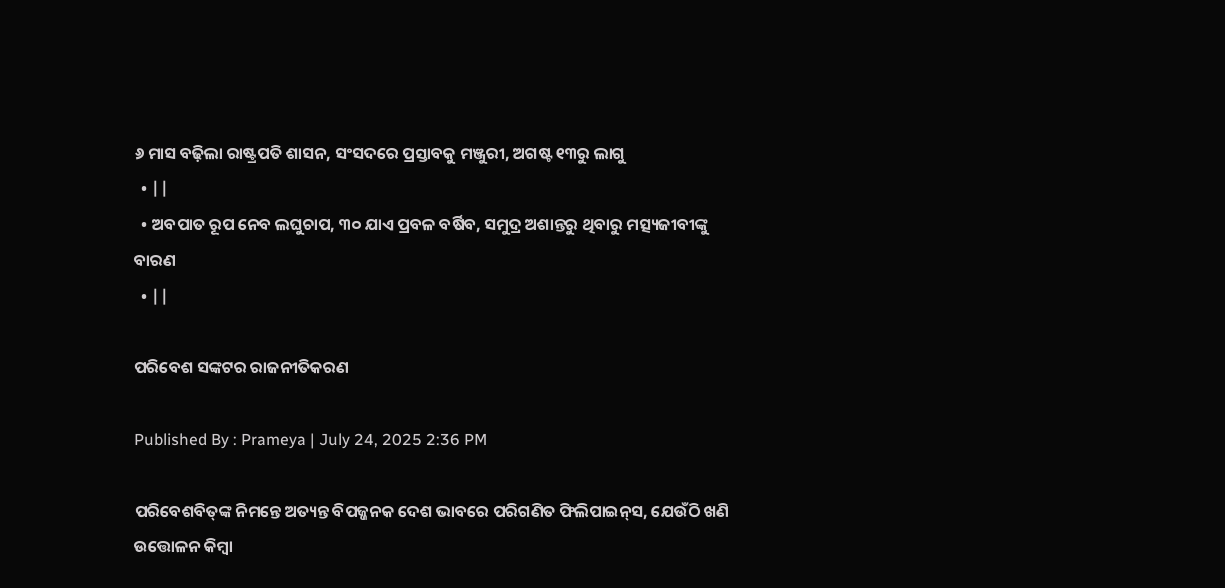୬ ମାସ ବଢ଼ିଲା ରାଷ୍ଟ୍ରପତି ଶାସନ, ସଂସଦରେ ପ୍ରସ୍ତାବକୁ ମଞ୍ଜୁରୀ, ଅଗଷ୍ଟ ୧୩ରୁ ଲାଗୁ
  • ||
  • ଅବପାତ ରୂପ ନେବ ଲଘୁଚାପ, ୩୦ ଯାଏ ପ୍ରବଳ ବର୍ଷିବ, ସମୁଦ୍ର ଅଶାନ୍ତରୁ ଥିବାରୁ ମତ୍ସ୍ୟଜୀବୀଙ୍କୁ ବାରଣ
  • ||

ପରିବେଶ ସଙ୍କଟର ରାଜନୀତିକରଣ

Published By : Prameya | July 24, 2025 2:36 PM

ପରିବେଶବିତ୍‌ଙ୍କ ନିମନ୍ତେ ଅତ୍ୟନ୍ତ ବିପଜ୍ଜନକ ଦେଶ ଭାବରେ ପରିଗଣିତ ଫିଲିପାଇନ୍‌ସ, ଯେଉଁଠି ଖଣି ଉତ୍ତୋଳନ କିମ୍ବା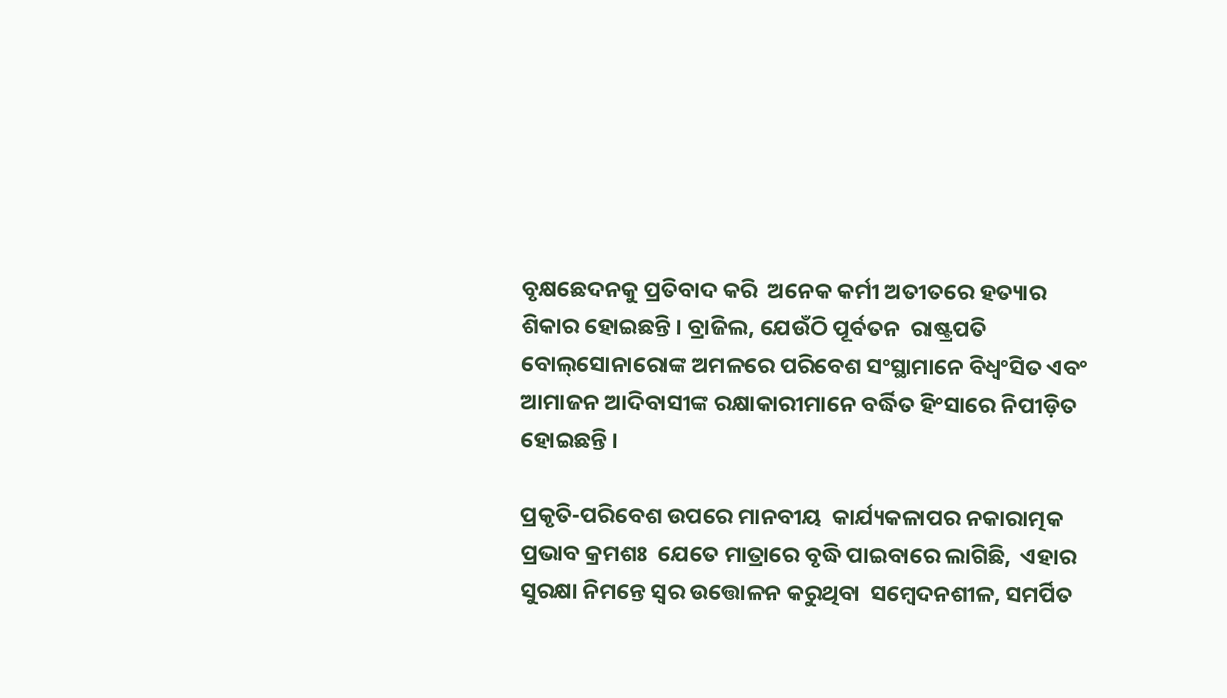ବୃକ୍ଷଛେଦନକୁ ପ୍ରତିବାଦ କରି  ଅନେକ କର୍ମୀ ଅତୀତରେ ହତ୍ୟାର ଶିକାର ହୋଇଛନ୍ତି । ବ୍ରାଜିଲ, ଯେଉଁଠି ପୂର୍ବତନ  ରାଷ୍ଟ୍ରପତି ବୋଲ୍‌ସୋନାରୋଙ୍କ ଅମଳରେ ପରିବେଶ ସଂସ୍ଥାମାନେ ବିଧ୍ୱଂସିତ ଏବଂ ଆମାଜନ ଆଦିବାସୀଙ୍କ ରକ୍ଷାକାରୀମାନେ ବର୍ଦ୍ଧିତ ହିଂସାରେ ନିପୀଡ଼ିତ ହୋଇଛନ୍ତି ।

ପ୍ରକୃତି-ପରିବେଶ ଉପରେ ମାନବୀୟ  କାର୍ଯ୍ୟକଳାପର ନକାରାତ୍ମକ ପ୍ରଭାବ କ୍ରମଶଃ  ଯେତେ ମାତ୍ରାରେ ବୃଦ୍ଧି ପାଇବାରେ ଲାଗିଛି,  ଏହାର ସୁରକ୍ଷା ନିମନ୍ତେ ସ୍ୱର ଉତ୍ତୋଳନ କରୁଥିବା  ସମ୍ବେଦନଶୀଳ, ସମର୍ପିତ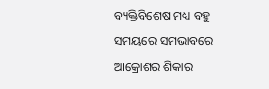ବ୍ୟକ୍ତିବିଶେଷ ମଧ୍ୟ ବହୁ  ସମୟରେ ସମଭାବରେ ଆକ୍ରୋଶର ଶିକାର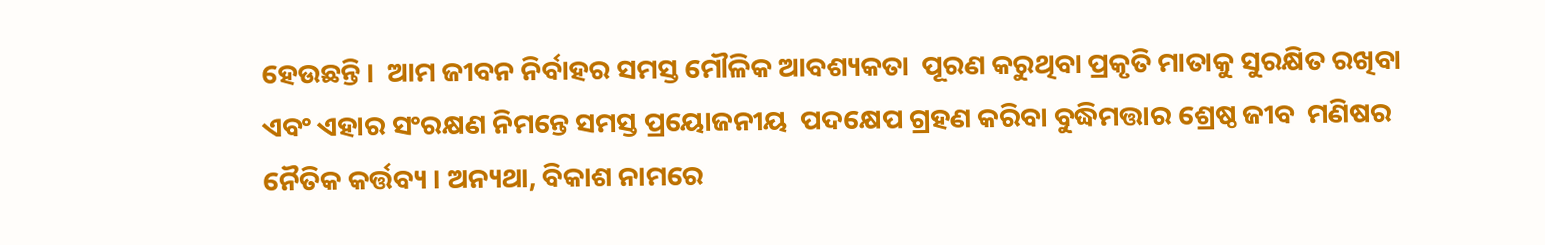ହେଉଛନ୍ତି ।  ଆମ ଜୀବନ ନିର୍ବାହର ସମସ୍ତ ମୌଳିକ ଆବଶ୍ୟକତା  ପୂରଣ କରୁଥିବା ପ୍ରକୃତି ମାତାକୁ ସୁରକ୍ଷିତ ରଖିବା  ଏବଂ ଏହାର ସଂରକ୍ଷଣ ନିମନ୍ତେ ସମସ୍ତ ପ୍ରୟୋଜନୀୟ  ପଦକ୍ଷେପ ଗ୍ରହଣ କରିବା ବୁଦ୍ଧିମତ୍ତାର ଶ୍ରେଷ୍ଠ ଜୀବ  ମଣିଷର ନୈତିକ କର୍ତ୍ତବ୍ୟ । ଅନ୍ୟଥା, ବିକାଶ ନାମରେ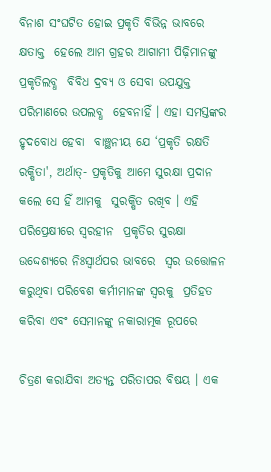ବିନାଶ ସଂଘଟିତ ହୋଇ ପ୍ରକୃତି ବିଭିନ୍ନ ଭାବରେ କ୍ଷତାକ୍ତ  ହେଲେ ଆମ ଗ୍ରହର ଆଗାମୀ ପିଢ଼ିମାନଙ୍କୁ ପ୍ରକୃତିଲବ୍ଧ  ବିବିଧ ଦ୍ରବ୍ୟ ଓ ସେବା ଉପଯୁକ୍ତ ପରିମାଣରେ ଉପଲବ୍ଧ  ହେବନାହିଁ । ଏହା ସମସ୍ତଙ୍କର ହୃଦବୋଧ ହେବା  ବାଞ୍ଛନୀୟ ଯେ ‘ପ୍ରକୃତି ରକ୍ଷତି ରକ୍ଷିତା', ଅର୍ଥାତ୍‌- ପ୍ରକୃତିକୁ ଆମେ ସୁରକ୍ଷା ପ୍ରଦାନ କଲେ ସେ ହିଁ ଆମକୁ  ସୁରକ୍ଷିତ ରଖିବ । ଏହି ପରିପ୍ରେକ୍ଷୀରେ ସ୍ୱରହୀନ  ପ୍ରକୃତିର ସୁରକ୍ଷା ଉଦ୍ଦେଶ୍ୟରେ ନିଃସ୍ୱାର୍ଥପର ଭାବରେ  ସ୍ୱର ଉତ୍ତୋଳନ କରୁଥିବା ପରିବେଶ କର୍ମୀମାନଙ୍କ ସ୍ୱରକୁ  ପ୍ରତିହତ କରିବା ଏବଂ ସେମାନଙ୍କୁ ନକାରାତ୍ମକ ରୂପରେ

ଚିତ୍ରଣ କରାଯିବା ଅତ୍ୟନ୍ତ ପରିତାପର ବିଷୟ । ଏକ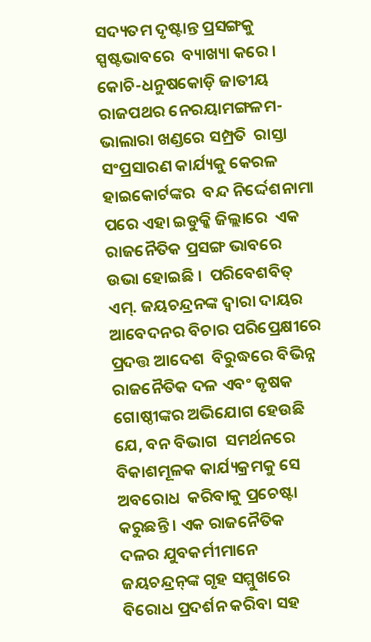ସଦ୍ୟତମ ଦୃଷ୍ଟାନ୍ତ ପ୍ରସଙ୍ଗକୁ ସ୍ପଷ୍ଟଭାବରେ  ବ୍ୟାଖ୍ୟା କରେ । କୋଚି-ଧନୁଷକୋଡ଼ି ଜାତୀୟ  ରାଜପଥର ନେରୟାମଙ୍ଗଳମ-ଭାଲାରା ଖଣ୍ଡରେ ସମ୍ପ୍ରତି  ରାସ୍ତା ସଂପ୍ରସାରଣ କାର୍ଯ୍ୟକୁ କେରଳ ହାଇକୋର୍ଟଙ୍କର  ବନ୍ଦ ନିର୍ଦ୍ଦେଶନାମା ପରେ ଏହା ଇଡୁକ୍କି ଜିଲ୍ଲାରେ  ଏକ ରାଜନୈତିକ ପ୍ରସଙ୍ଗ ଭାବରେ ଉଭା ହୋଇଛି ।  ପରିବେଶବିତ୍‌ ଏମ୍‌. ଜୟଚନ୍ଦ୍ରନଙ୍କ ଦ୍ୱାରା ଦାୟର ଆବେଦନର ବିଚାର ପରିପ୍ରେକ୍ଷୀରେ ପ୍ରଦତ୍ତ ଆଦେଶ  ବିରୁଦ୍ଧରେ ବିଭିନ୍ନ ରାଜନୈତିକ ଦଳ ଏବଂ କୃଷକ  ଗୋଷ୍ଠୀଙ୍କର ଅଭିଯୋଗ ହେଉଛି ଯେ, ବନ ବିଭାଗ  ସମର୍ଥନରେ ବିକାଶମୂଳକ କାର୍ଯ୍ୟକ୍ରମକୁ ସେ ଅବରୋଧ  କରିବାକୁ ପ୍ରଚେଷ୍ଟା କରୁଛନ୍ତି । ଏକ ରାଜନୈତିକ  ଦଳର ଯୁବକର୍ମୀମାନେ ଜୟଚନ୍ଦ୍ରନ୍‌ଙ୍କ ଗୃହ ସମ୍ମୁଖରେ  ବିରୋଧ ପ୍ରଦର୍ଶନ କରିବା ସହ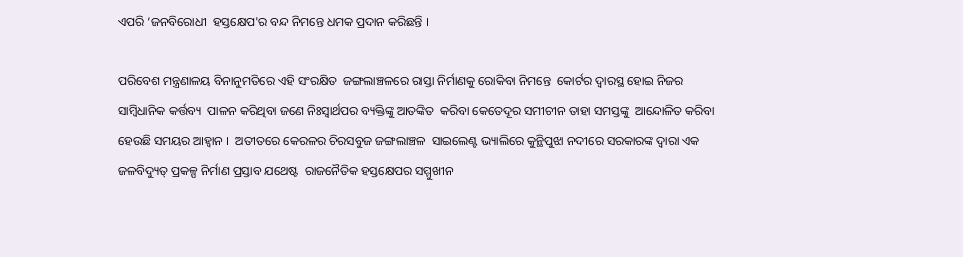ଏପରି ‘ଜନବିରୋଧୀ  ହସ୍ତକ୍ଷେପ'ର ବନ୍ଦ ନିମନ୍ତେ ଧମକ ପ୍ରଦାନ କରିଛନ୍ତି ।

ପରିବେଶ ମନ୍ତ୍ରଣାଳୟ ବିନାନୁମତିରେ ଏହି ସଂରକ୍ଷିତ  ଜଙ୍ଗଲାଞ୍ଚଳରେ ରାସ୍ତା ନିର୍ମାଣକୁ ରୋକିବା ନିମନ୍ତେ  କୋର୍ଟର ଦ୍ୱାରସ୍ଥ ହୋଇ ନିଜର ସାମ୍ବିଧାନିକ କର୍ତ୍ତବ୍ୟ  ପାଳନ କରିଥିବା ଜଣେ ନିଃସ୍ୱାର୍ଥପର ବ୍ୟକ୍ତିଙ୍କୁ ଆତଙ୍କିତ  କରିବା କେତେଦୂର ସମୀଚୀନ ତାହା ସମସ୍ତଙ୍କୁ  ଆନ୍ଦୋଳିତ କରିବା ହେଉଛି ସମୟର ଆହ୍ୱାନ ।  ଅତୀତରେ କେରଳର ଚିରସବୁଜ ଜଙ୍ଗଲାଞ୍ଚଳ  ସାଇଲେଣ୍ଟ ଭ୍ୟାଲିରେ କୁନ୍ଥିପୁଝା ନଦୀରେ ସରକାରଙ୍କ ଦ୍ୱାରା ଏକ ଜଳବିଦ୍ୟୁତ୍‌ ପ୍ରକଳ୍ପ ନିର୍ମାଣ ପ୍ରସ୍ତାବ ଯଥେଷ୍ଟ  ରାଜନୈତିକ ହସ୍ତକ୍ଷେପର ସମ୍ମୁଖୀନ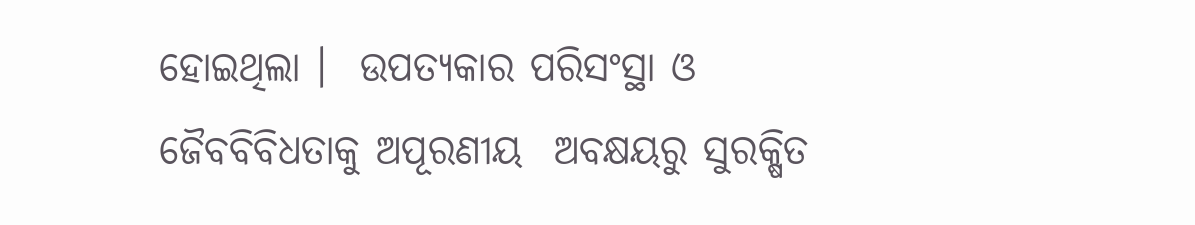ହୋଇଥିଲା ।  ଉପତ୍ୟକାର ପରିସଂସ୍ଥା ଓ ଜୈବବିବିଧତାକୁ ଅପୂରଣୀୟ  ଅବକ୍ଷୟରୁ ସୁରକ୍ଷିତ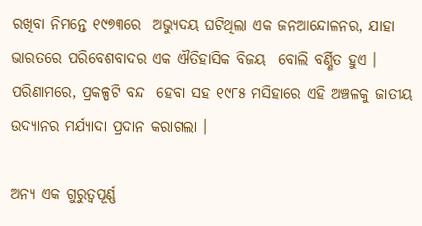ରଖିବା ନିମନ୍ତେ ୧୯୭୩ରେ  ଅଭ୍ୟୁଦୟ ଘଟିଥିଲା ଏକ ଜନଆନ୍ଦୋଳନର, ଯାହା ଭାରତରେ ପରିବେଶବାଦର ଏକ ଐତିହାସିକ ବିଜୟ  ବୋଲି ବର୍ଣ୍ଣିତ ହୁଏ । ପରିଣାମରେ, ପ୍ରକଳ୍ପଟି ବନ୍ଦ  ହେବା ସହ ୧୯୮୫ ମସିହାରେ ଏହି ଅଞ୍ଚଳକୁ ଜାତୀୟ  ଉଦ୍ୟାନର ମର୍ଯ୍ୟାଦା ପ୍ରଦାନ କରାଗଲା ।

ଅନ୍ୟ ଏକ ଗୁରୁତ୍ୱପୂର୍ଣ୍ଣ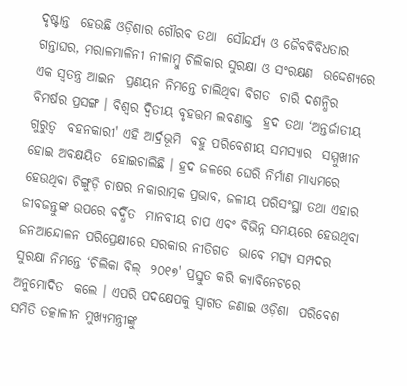ଦୃଷ୍ଟାନ୍ତ  ହେଉଛି ଓଡ଼ିଶାର ଗୌରବ ତଥା  ସୌନ୍ଦର୍ଯ୍ୟ ଓ ଜୈବବିବିଧତାର  ଗନ୍ତାଘର, ମରାଳମାଳିନୀ ନୀଳାମ୍ବୁ ଚିଲିକାର ସୁରକ୍ଷା ଓ ସଂରକ୍ଷଣ  ଉଦ୍ଦେଶ୍ୟରେ ଏକ ସ୍ୱତନ୍ତ୍ର ଆଇନ  ପ୍ରଣୟନ ନିମନ୍ତେ ଚାଲିଥିବା ବିଗତ  ଚାରି ଦଶନ୍ଧିର ବିମର୍ଷର ପ୍ରସଙ୍ଗ । ବିଶ୍ୱର ଦ୍ୱିତୀୟ ବୃହତ୍ତମ ଲବଣାକ୍ତ  ହ୍ରଦ ତଥା ‘ଅନ୍ତର୍ଜାତୀୟ ଗୁରୁତ୍ୱ  ବହନକାରୀ' ଏହି ଆର୍ଦ୍ରଭୂମି  ବହୁ ପରିବେଶୀୟ ସମସ୍ୟାର  ସମ୍ମୁଖୀନ ହୋଇ ଅବକ୍ଷୟିତ  ହୋଇଚାଲିଛି । ହ୍ରଦ ଜଳରେ ଘେରି ନିର୍ମାଣ ମାଧ୍ୟମରେ  ହେଉଥିବା ଚିଙ୍ଗୁଡ଼ି ଚାଷର ନକାରାତ୍ମକ ପ୍ରଭାବ, ଜଳୀୟ ପରିସଂସ୍ଥା ତଥା ଏହାର ଜୀବଜନ୍ତୁଙ୍କ ଉପରେ ବର୍ଦ୍ଧିତ  ମାନବୀୟ ଚାପ ଏବଂ ବିଭିନ୍ନ ସମୟରେ ହେଉଥିବା  ଜନଆନ୍ଦୋଳନ ପରିପ୍ରେକ୍ଷୀରେ ସରକାର ନୀତିଗତ  ଭାବେ ମତ୍ସ୍ୟ ସମ୍ପଦର ସୁରକ୍ଷା ନିମନ୍ତେ ‘ଚିଲିକା ବିଲ୍‌  ୨୦୧୭' ପ୍ରସ୍ତୁତ କରି କ୍ୟାବିନେଟରେ ଅନୁମୋଦିତ  କଲେ । ଏପରି ପଦକ୍ଷେପକୁ ସ୍ୱାଗତ ଜଣାଇ ଓଡ଼ିଶା  ପରିବେଶ ସମିତି ତତ୍କାଳୀନ ମୁଖ୍ୟମନ୍ତ୍ରୀଙ୍କୁ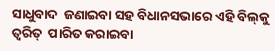ସାଧୁବାଦ  ଜଣାଇବା ସହ ବିଧାନସଭାରେ ଏହି ବିଲ୍‌କୁ ତ୍ୱରିତ୍‌  ପାରିତ କରାଇବା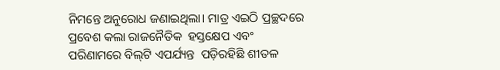ନିମନ୍ତେ ଅନୁରୋଧ ଜଣାଇଥିଲା। ମାତ୍ର ଏଇଠି ପ୍ରଚ୍ଛଦରେ ପ୍ରବେଶ କଲା ରାଜନୈତିକ  ହସ୍ତକ୍ଷେପ ଏବଂ ପରିଣାମରେ ବିଲ୍‌ଟି ଏପର୍ଯ୍ୟନ୍ତ  ପଡ଼ିରହିଛି ଶୀତଳ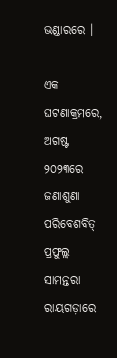ଭଣ୍ଡାରରେ ।

ଏକ ଘଟଣାକ୍ରମରେ, ଅଗଷ୍ଟ ୨୦୨୩ରେ ଜଣାଶୁଣା  ପରିବେଶବିତ୍‌ ପ୍ରଫୁଲ୍ଲ ସାମନ୍ତରା ରାୟଗଡ଼ାରେ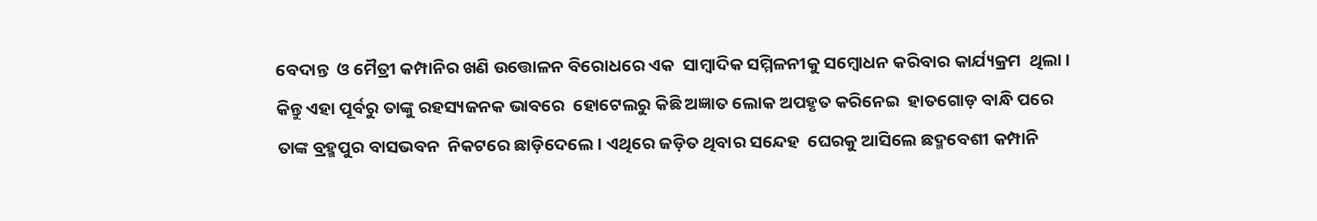ବେଦାନ୍ତ  ଓ ମୈତ୍ରୀ କମ୍ପାନିର ଖଣି ଉତ୍ତୋଳନ ବିରୋଧରେ ଏକ  ସାମ୍ବାଦିକ ସମ୍ମିଳନୀକୁ ସମ୍ବୋଧନ କରିବାର କାର୍ଯ୍ୟକ୍ରମ  ଥିଲା । କିନ୍ତୁ ଏହା ପୂର୍ବରୁ ତାଙ୍କୁ ରହସ୍ୟଜନକ ଭାବରେ  ହୋଟେଲରୁ କିଛି ଅଜ୍ଞାତ ଲୋକ ଅପହୃତ କରିନେଇ  ହାତଗୋଡ଼ ବାନ୍ଧି ପରେ ତାଙ୍କ ବ୍ରହ୍ମପୁର ବାସଭବନ  ନିକଟରେ ଛାଡ଼ିଦେଲେ। ଏଥିରେ ଜଡ଼ିତ ଥିବାର ସନ୍ଦେହ  ଘେରକୁ ଆସିଲେ ଛଦ୍ମବେଶୀ କମ୍ପାନି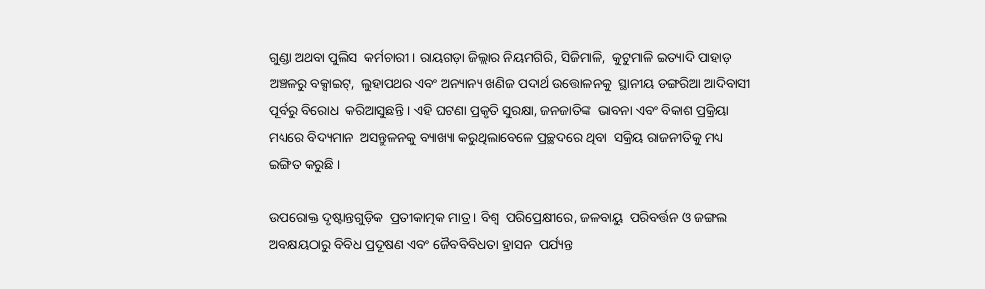ଗୁଣ୍ଡା ଅଥବା ପୁଲିସ  କର୍ମଚାରୀ । ରାୟଗଡ଼ା ଜିଲ୍ଲାର ନିୟମଗିରି, ସିଜିମାଳି,  କୁଟୁମାଳି ଇତ୍ୟାଦି ପାହାଡ଼ ଅଞ୍ଚଳରୁ ବକ୍ସାଇଟ୍‌,  ଲୁହାପଥର ଏବଂ ଅନ୍ୟାନ୍ୟ ଖଣିଜ ପଦାର୍ଥ ଉତ୍ତୋଳନକୁ  ସ୍ଥାନୀୟ ଡଙ୍ଗରିଆ ଆଦିବାସୀ ପୂର୍ବରୁ ବିରୋଧ  କରିଆସୁଛନ୍ତି । ଏହି ଘଟଣା ପ୍ରକୃତି ସୁରକ୍ଷା, ଜନଜାତିଙ୍କ  ଭାବନା ଏବଂ ବିକାଶ ପ୍ରକ୍ରିୟା ମଧ୍ୟରେ ବିଦ୍ୟମାନ  ଅସନ୍ତୁଳନକୁ ବ୍ୟାଖ୍ୟା କରୁଥିଲାବେଳେ ପ୍ରଚ୍ଛଦରେ ଥିବା  ସକ୍ରିୟ ରାଜନୀତିକୁ ମଧ୍ୟ ଇଙ୍ଗିତ କରୁଛି ।

ଉପରୋକ୍ତ ଦୃଷ୍ଟାନ୍ତଗୁଡ଼ିକ  ପ୍ରତୀକାତ୍ମକ ମାତ୍ର । ବିଶ୍ୱ  ପରିପ୍ରେକ୍ଷୀରେ, ଜଳବାୟୁ  ପରିବର୍ତ୍ତନ ଓ ଜଙ୍ଗଲ  ଅବକ୍ଷୟଠାରୁ ବିବିଧ ପ୍ରଦୂଷଣ ଏବଂ ଜୈବବିବିଧତା ହ୍ରାସନ  ପର୍ଯ୍ୟନ୍ତ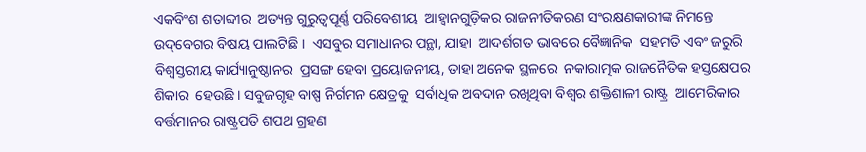ଏକବିଂଶ ଶତାବ୍ଦୀର  ଅତ୍ୟନ୍ତ ଗୁରୁତ୍ୱପୂର୍ଣ୍ଣ ପରିବେଶୀୟ  ଆହ୍ୱାନଗୁଡ଼ିକର ରାଜନୀତିକରଣ ସଂରକ୍ଷଣକାରୀଙ୍କ ନିମନ୍ତେ  ଉଦ୍‌ବେଗର ବିଷୟ ପାଲଟିଛି ।  ଏସବୁର ସମାଧାନର ପନ୍ଥା, ଯାହା  ଆଦର୍ଶଗତ ଭାବରେ ବୈଜ୍ଞାନିକ  ସହମତି ଏବଂ ଜରୁରି ବିଶ୍ୱସ୍ତରୀୟ କାର୍ଯ୍ୟାନୁଷ୍ଠାନର  ପ୍ରସଙ୍ଗ ହେବା ପ୍ରୟୋଜନୀୟ, ତାହା ଅନେକ ସ୍ଥଳରେ  ନକାରାତ୍ମକ ରାଜନୈତିକ ହସ୍ତକ୍ଷେପର ଶିକାର  ହେଉଛି । ସବୁଜଗୃହ ବାଷ୍ପ ନିର୍ଗମନ କ୍ଷେତ୍ରକୁ  ସର୍ବାଧିକ ଅବଦାନ ରଖିଥିବା ବିଶ୍ୱର ଶକ୍ତିଶାଳୀ ରାଷ୍ଟ୍ର  ଆମେରିକାର ବର୍ତ୍ତମାନର ରାଷ୍ଟ୍ରପତି ଶପଥ ଗ୍ରହଣ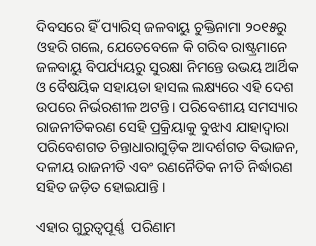ଦିବସରେ ହିଁ ପ୍ୟାରିସ୍‌ ଜଳବାୟୁ ଚୁକ୍ତିନାମା ୨୦୧୫ରୁ  ଓହରି ଗଲେ, ଯେତେବେଳେ କି ଗରିବ ରାଷ୍ଟ୍ରମାନେ ଜଳବାୟୁ ବିପର୍ଯ୍ୟୟରୁ ସୁରକ୍ଷା ନିମନ୍ତେ ଉଭୟ ଆର୍ଥିକ  ଓ ବୈଷୟିକ ସହାୟତା ହାସଲ ଲକ୍ଷ୍ୟରେ ଏହି ଦେଶ  ଉପରେ ନିର୍ଭରଶୀଳ ଅଟନ୍ତି। ପରିବେଶୀୟ ସମସ୍ୟାର  ରାଜନୀତିକରଣ ସେହି ପ୍ରକ୍ରିୟାକୁ ବୁଝାଏ ଯାହାଦ୍ୱାରା  ପରିବେଶଗତ ଚିନ୍ତାଧାରାଗୁଡ଼ିକ ଆଦର୍ଶଗତ ବିଭାଜନ, ଦଳୀୟ ରାଜନୀତି ଏବଂ ରଣନୈତିକ ନୀତି ନିର୍ଦ୍ଧାରଣ  ସହିତ ଜଡ଼ିତ ହୋଇଯାନ୍ତି ।

ଏହାର ଗୁରୁତ୍ୱପୂର୍ଣ୍ଣ  ପରିଣାମ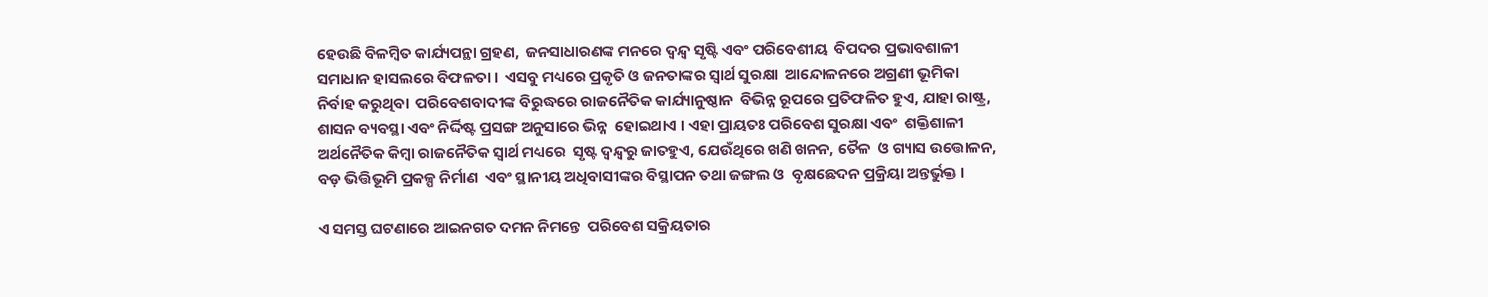ହେଉଛି ବିଳମ୍ବିତ କାର୍ଯ୍ୟପନ୍ଥା ଗ୍ରହଣ,  ଜନସାଧାରଣଙ୍କ ମନରେ ଦ୍ୱନ୍ଦ୍ୱ ସୃଷ୍ଟି ଏବଂ ପରିବେଶୀୟ  ବିପଦର ପ୍ରଭାବଶାଳୀ ସମାଧାନ ହାସଲରେ ବିଫଳତା ।  ଏସବୁ ମଧ୍ୟରେ ପ୍ରକୃତି ଓ ଜନତାଙ୍କର ସ୍ୱାର୍ଥ ସୁରକ୍ଷା  ଆନ୍ଦୋଳନରେ ଅଗ୍ରଣୀ ଭୂମିକା ନିର୍ବାହ କରୁଥିବା  ପରିବେଶବାଦୀଙ୍କ ବିରୁଦ୍ଧରେ ରାଜନୈତିକ କାର୍ଯ୍ୟାନୁଷ୍ଠାନ  ବିଭିନ୍ନ ରୂପରେ ପ୍ରତିଫଳିତ ହୁଏ, ଯାହା ରାଷ୍ଟ୍ର,  ଶାସନ ବ୍ୟବସ୍ଥା ଏବଂ ନିର୍ଦ୍ଦିଷ୍ଟ ପ୍ରସଙ୍ଗ ଅନୁସାରେ ଭିନ୍ନ  ହୋଇଥାଏ । ଏହା ପ୍ରାୟତଃ ପରିବେଶ ସୁରକ୍ଷା ଏବଂ  ଶକ୍ତିଶାଳୀ ଅର୍ଥନୈତିକ କିମ୍ବା ରାଜନୈତିକ ସ୍ୱାର୍ଥ ମଧ୍ୟରେ  ସୃଷ୍ଟ ଦ୍ୱନ୍ଦ୍ୱରୁ ଜାତହୁଏ, ଯେଉଁଥିରେ ଖଣି ଖନନ, ତୈଳ  ଓ ଗ୍ୟାସ ଉତ୍ତୋଳନ, ବଡ଼ ଭିତ୍ତିଭୂମି ପ୍ରକଳ୍ପ ନିର୍ମାଣ  ଏବଂ ସ୍ଥାନୀୟ ଅଧିବାସୀଙ୍କର ବିସ୍ଥାପନ ତଥା ଜଙ୍ଗଲ ଓ  ବୃକ୍ଷଛେଦନ ପ୍ରକ୍ରିୟା ଅନ୍ତର୍ଭୁକ୍ତ ।

ଏ ସମସ୍ତ ଘଟଣାରେ ଆଇନଗତ ଦମନ ନିମନ୍ତେ  ପରିବେଶ ସକ୍ରିୟତାର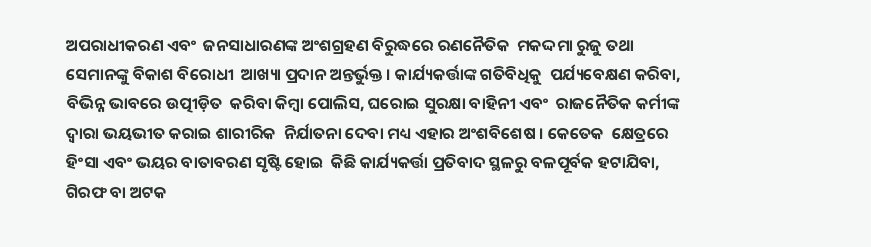ଅପରାଧୀକରଣ ଏବଂ  ଜନସାଧାରଣଙ୍କ ଅଂଶଗ୍ରହଣ ବିରୁଦ୍ଧରେ ରଣନୈତିକ  ମକଦ୍ଦମା ରୁଜୁ ତଥା ସେମାନଙ୍କୁ ବିକାଶ ବିରୋଧୀ  ଆଖ୍ୟା ପ୍ରଦାନ ଅନ୍ତର୍ଭୁକ୍ତ । କାର୍ଯ୍ୟକର୍ତ୍ତାଙ୍କ ଗତିବିଧିକୁ  ପର୍ଯ୍ୟବେକ୍ଷଣ କରିବା, ବିଭିନ୍ନ ଭାବରେ ଉତ୍ପୀଡ଼ିତ  କରିବା କିମ୍ବା ପୋଲିସ, ଘରୋଇ ସୁରକ୍ଷା ବାହିନୀ ଏବଂ  ରାଜନୈତିକ କର୍ମୀଙ୍କ ଦ୍ୱାରା ଭୟଭୀତ କରାଇ ଶାରୀରିକ  ନିର୍ଯାତନା ଦେବା ମଧ୍ୟ ଏହାର ଅଂଶବିଶେଷ । କେତେକ  କ୍ଷେତ୍ରରେ ହିଂସା ଏବଂ ଭୟର ବାତାବରଣ ସୃଷ୍ଟି ହୋଇ  କିଛି କାର୍ଯ୍ୟକର୍ତ୍ତା ପ୍ରତିବାଦ ସ୍ଥଳରୁ ବଳପୂର୍ବକ ହଟାଯିବା,  ଗିରଫ ବା ଅଟକ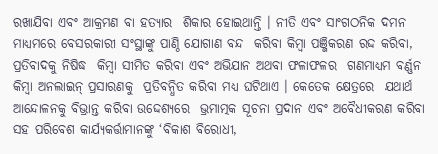ରଖାଯିବା ଏବଂ ଆକ୍ରମଣ ବା ହତ୍ୟାର  ଶିକାର ହୋଇଥାନ୍ତି । ନୀତି ଏବଂ ସାଂଗଠନିକ ଦମନ  ମାଧ୍ୟମରେ ବେସରକାରୀ ସଂସ୍ଥାଙ୍କୁ ପାଣ୍ଠି ଯୋଗାଣ ବନ୍ଦ  କରିବା କିମ୍ବା ପଞ୍ଜିକରଣ ରଦ୍ଦ କରିବା, ପ୍ରତିବାଦକୁ ନିଷିଦ୍ଧ  କିମ୍ବା ସୀମିତ କରିବା ଏବଂ ଅଭିଯାନ ଅଥବା ଫଳାଫଳର  ଗଣମାଧ୍ୟମ ବର୍ଣ୍ଣନ କିମ୍ବା ଅନଲାଇନ୍‌ ପ୍ରସାରଣକୁ  ପ୍ରତିବନ୍ଧିତ କରିବା ମଧ୍ୟ ଘଟିଥାଏ । କେତେକ କ୍ଷେତ୍ରରେ  ଯଥାର୍ଥ ଆନ୍ଦୋଳନକୁ ବିଭ୍ରାନ୍ତ କରିବା ଉଦ୍ଦେଶ୍ୟରେ  ଭ୍ରମାତ୍ମକ ସୂଚନା ପ୍ରଦାନ ଏବଂ ଅବୈଧୀକରଣ କରିବା ସହ ପରିବେଶ କାର୍ଯ୍ୟକର୍ତ୍ତାମାନଙ୍କୁ ‘ବିକାଶ ବିରୋଧୀ,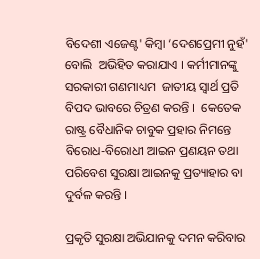ବିଦେଶୀ ଏଜେଣ୍ଟ' କିମ୍ବା ‘ଦେଶପ୍ରେମୀ ନୁହଁ' ବୋଲି  ଅଭିହିତ କରାଯାଏ । କର୍ମୀମାନଙ୍କୁ ସରକାରୀ ଗଣମାଧ୍ୟମ  ଜାତୀୟ ସ୍ୱାର୍ଥ ପ୍ରତି ବିପଦ ଭାବରେ ଚିତ୍ରଣ କରନ୍ତି ।  କେତେକ ରାଷ୍ଟ୍ର ବୈଧାନିକ ଚାବୁକ ପ୍ରହାର ନିମନ୍ତେ  ବିରୋଧ-ବିରୋଧୀ ଆଇନ ପ୍ରଣୟନ ତଥା ପରିବେଶ ସୁରକ୍ଷା ଆଇନକୁ ପ୍ରତ୍ୟାହାର ବା ଦୁର୍ବଳ କରନ୍ତି ।

ପ୍ରକୃତି ସୁରକ୍ଷା ଅଭିଯାନକୁ ଦମନ କରିବାର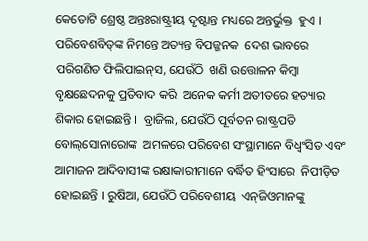କେତୋଟି ଶ୍ରେଷ୍ଠ ଅନ୍ତଃରାଷ୍ଟ୍ରୀୟ ଦୃଷ୍ଟାନ୍ତ ମଧ୍ୟରେ ଅନ୍ତର୍ଭୁକ୍ତ  ହୁଏ । ପରିବେଶବିତ୍‌ଙ୍କ ନିମନ୍ତେ ଅତ୍ୟନ୍ତ ବିପଜ୍ଜନକ  ଦେଶ ଭାବରେ ପରିଗଣିତ ଫିଲିପାଇନ୍‌ସ, ଯେଉଁଠି  ଖଣି ଉତ୍ତୋଳନ କିମ୍ବା ବୃକ୍ଷଛେଦନକୁ ପ୍ରତିବାଦ କରି  ଅନେକ କର୍ମୀ ଅତୀତରେ ହତ୍ୟାର ଶିକାର ହୋଇଛନ୍ତି ।  ବ୍ରାଜିଲ, ଯେଉଁଠି ପୂର୍ବତନ ରାଷ୍ଟ୍ରପତି ବୋଲ୍‌ସୋନାରୋଙ୍କ  ଅମଳରେ ପରିବେଶ ସଂସ୍ଥାମାନେ ବିଧ୍ୱଂସିତ ଏବଂ  ଆମାଜନ ଆଦିବାସୀଙ୍କ ରକ୍ଷାକାରୀମାନେ ବର୍ଦ୍ଧିତ ହିଂସାରେ  ନିପୀଡ଼ିତ ହୋଇଛନ୍ତି । ରୁଷିଆ, ଯେଉଁଠି ପରିବେଶୀୟ  ଏନ୍‌ଜିଓମାନଙ୍କୁ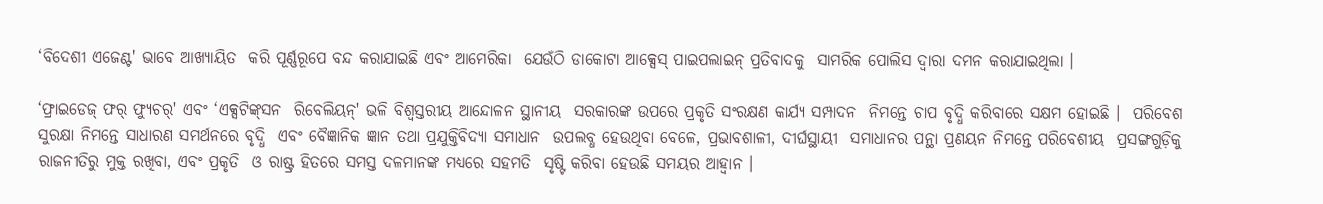‘ବିଦେଶୀ ଏଜେଣ୍ଟ' ଭାବେ ଆଖ୍ୟାୟିତ  କରି ପୂର୍ଣ୍ଣରୂପେ ବନ୍ଦ କରାଯାଇଛି ଏବଂ ଆମେରିକା  ଯେଉଁଠି ଡାକୋଟା ଆକ୍ସେସ୍‌ ପାଇପଲାଇନ୍‌ ପ୍ରତିବାଦକୁ  ସାମରିକ ପୋଲିସ ଦ୍ୱାରା ଦମନ କରାଯାଇଥିଲା ।

‘ଫ୍ରାଇଡେଜ୍‌ ଫର୍‌ ଫ୍ୟୁଚର୍‌' ଏବଂ ‘ଏକ୍ସଟିଙ୍କ୍‌ସନ  ରିବେଲିୟନ୍‌' ଭଳି ବିଶ୍ୱସ୍ତରୀୟ ଆନ୍ଦୋଳନ ସ୍ଥାନୀୟ  ସରକାରଙ୍କ ଉପରେ ପ୍ରକୃତି ସଂରକ୍ଷଣ କାର୍ଯ୍ୟ ସମ୍ପାଦନ  ନିମନ୍ତେ ଚାପ ବୃଦ୍ଧି କରିବାରେ ସକ୍ଷମ ହୋଇଛି ।  ପରିବେଶ ସୁରକ୍ଷା ନିମନ୍ତେ ସାଧାରଣ ସମର୍ଥନରେ ବୃଦ୍ଧି  ଏବଂ ବୈଜ୍ଞାନିକ ଜ୍ଞାନ ତଥା ପ୍ରଯୁକ୍ତିବିଦ୍ୟା ସମାଧାନ  ଉପଲବ୍ଧ ହେଉଥିବା ବେଳେ, ପ୍ରଭାବଶାଳୀ, ଦୀର୍ଘସ୍ଥାୟୀ  ସମାଧାନର ପନ୍ଥା ପ୍ରଣୟନ ନିମନ୍ତେ ପରିବେଶୀୟ  ପ୍ରସଙ୍ଗଗୁଡ଼ିକୁ ରାଜନୀତିରୁ ମୁକ୍ତ ରଖିବା, ଏବଂ ପ୍ରକୃତି  ଓ ରାଷ୍ଟ୍ର ହିତରେ ସମସ୍ତ ଦଳମାନଙ୍କ ମଧ୍ୟରେ ସହମତି  ସୃଷ୍ଟି କରିବା ହେଉଛି ସମୟର ଆହ୍ୱାନ ।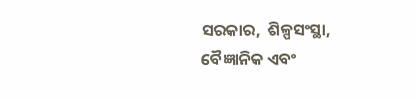ସରକାର,  ଶିଳ୍ପସଂସ୍ଥା, ବୈଜ୍ଞାନିକ ଏବଂ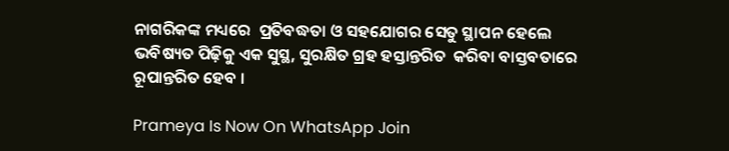ନାଗରିକଙ୍କ ମଧ୍ୟରେ  ପ୍ରତିବଦ୍ଧତା ଓ ସହଯୋଗର ସେତୁ ସ୍ଥାପନ ହେଲେ  ଭବିଷ୍ୟତ ପିଢ଼ିକୁ ଏକ ସୁସ୍ଥ, ସୁରକ୍ଷିତ ଗ୍ରହ ହସ୍ତାନ୍ତରିତ  କରିବା ବାସ୍ତବତାରେ ରୂପାନ୍ତରିତ ହେବ ।

Prameya Is Now On WhatsApp Join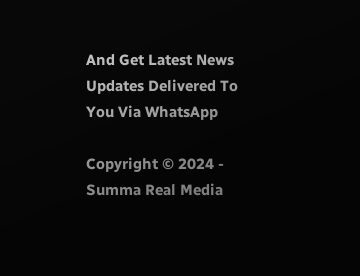And Get Latest News Updates Delivered To You Via WhatsApp

Copyright © 2024 - Summa Real Media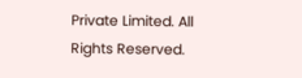Private Limited. All Rights Reserved.